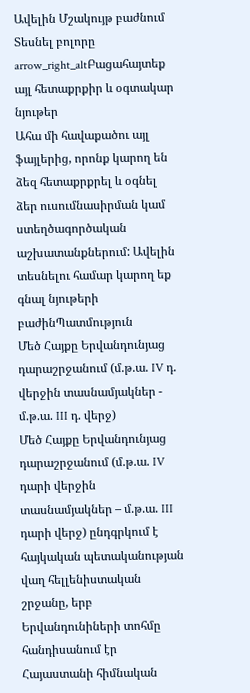Ավելին Մշակույթ բաժնում
Տեսնել բոլորը arrow_right_altԲացահայտեք այլ հետաքրքիր և օգտակար նյութեր
Ահա մի հավաքածու այլ ֆայլերից, որոնք կարող են ձեզ հետաքրքրել և օգնել ձեր ուսումնասիրման կամ ստեղծագործական աշխատանքներում: Ավելին տեսնելու համար կարող եք գնալ նյութերի բաժինՊատմություն
Մեծ Հայքը Երվանդունյաց դարաշրջանում (մ.թ.ա. IV դ. վերջին տասնամյակներ - մ.թ.ա. III դ. վերջ)
Մեծ Հայքը Երվանդունյաց դարաշրջանում (մ.թ.ա. IV դարի վերջին տասնամյակներ – մ.թ.ա. III դարի վերջ) ընդգրկում է հայկական պետականության վաղ հելլենիստական շրջանը, երբ Երվանդունիների տոհմը հանդիսանում էր Հայաստանի հիմնական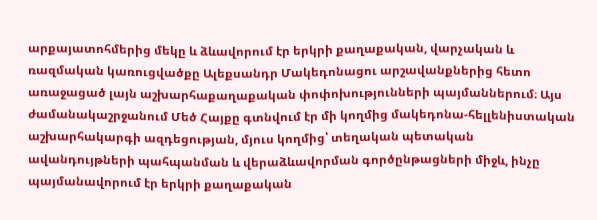արքայատոհմերից մեկը և ձևավորում էր երկրի քաղաքական, վարչական և ռազմական կառուցվածքը Ալեքսանդր Մակեդոնացու արշավանքներից հետո առաջացած լայն աշխարհաքաղաքական փոփոխությունների պայմաններում։ Այս ժամանակաշրջանում Մեծ Հայքը գտնվում էր մի կողմից մակեդոնա-հելլենիստական աշխարհակարգի ազդեցության, մյուս կողմից՝ տեղական պետական ավանդույթների պահպանման և վերաձևավորման գործընթացների միջև, ինչը պայմանավորում էր երկրի քաղաքական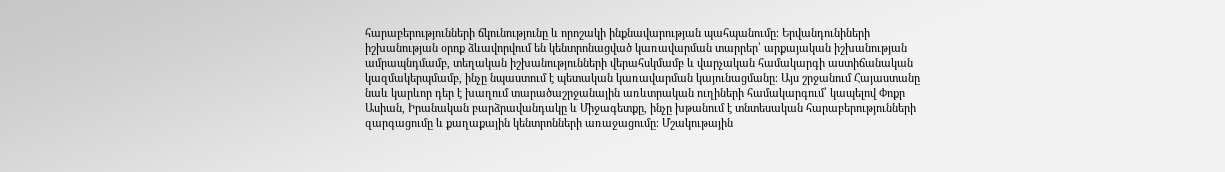հարաբերությունների ճկունությունը և որոշակի ինքնավարության պահպանումը։ Երվանդունիների իշխանության օրոք ձևավորվում են կենտրոնացված կառավարման տարրեր՝ արքայական իշխանության ամրապնդմամբ, տեղական իշխանությունների վերահսկմամբ և վարչական համակարգի աստիճանական կազմակերպմամբ, ինչը նպաստում է պետական կառավարման կայունացմանը։ Այս շրջանում Հայաստանը նաև կարևոր դեր է խաղում տարածաշրջանային առևտրական ուղիների համակարգում՝ կապելով Փոքր Ասիան, Իրանական բարձրավանդակը և Միջագետքը, ինչը խթանում է տնտեսական հարաբերությունների զարգացումը և քաղաքային կենտրոնների առաջացումը։ Մշակութային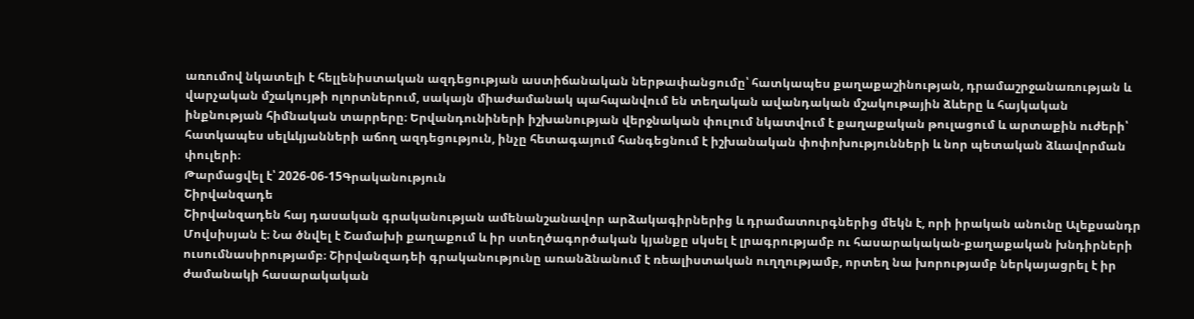առումով նկատելի է հելլենիստական ազդեցության աստիճանական ներթափանցումը՝ հատկապես քաղաքաշինության, դրամաշրջանառության և վարչական մշակույթի ոլորտներում, սակայն միաժամանակ պահպանվում են տեղական ավանդական մշակութային ձևերը և հայկական ինքնության հիմնական տարրերը։ Երվանդունիների իշխանության վերջնական փուլում նկատվում է քաղաքական թուլացում և արտաքին ուժերի՝ հատկապես սելևկյանների աճող ազդեցություն, ինչը հետագայում հանգեցնում է իշխանական փոփոխությունների և նոր պետական ձևավորման փուլերի։
Թարմացվել է՝ 2026-06-15Գրականություն
Շիրվանզադե
Շիրվանզադեն հայ դասական գրականության ամենանշանավոր արձակագիրներից և դրամատուրգներից մեկն է, որի իրական անունը Ալեքսանդր Մովսիսյան է։ Նա ծնվել է Շամախի քաղաքում և իր ստեղծագործական կյանքը սկսել է լրագրությամբ ու հասարակական-քաղաքական խնդիրների ուսումնասիրությամբ։ Շիրվանզադեի գրականությունը առանձնանում է ռեալիստական ուղղությամբ, որտեղ նա խորությամբ ներկայացրել է իր ժամանակի հասարակական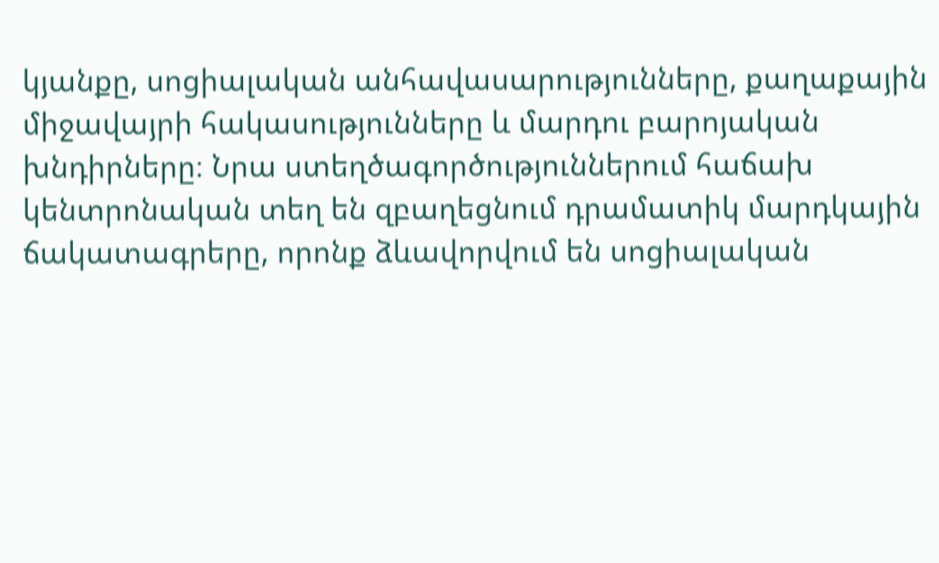կյանքը, սոցիալական անհավասարությունները, քաղաքային միջավայրի հակասությունները և մարդու բարոյական խնդիրները։ Նրա ստեղծագործություններում հաճախ կենտրոնական տեղ են զբաղեցնում դրամատիկ մարդկային ճակատագրերը, որոնք ձևավորվում են սոցիալական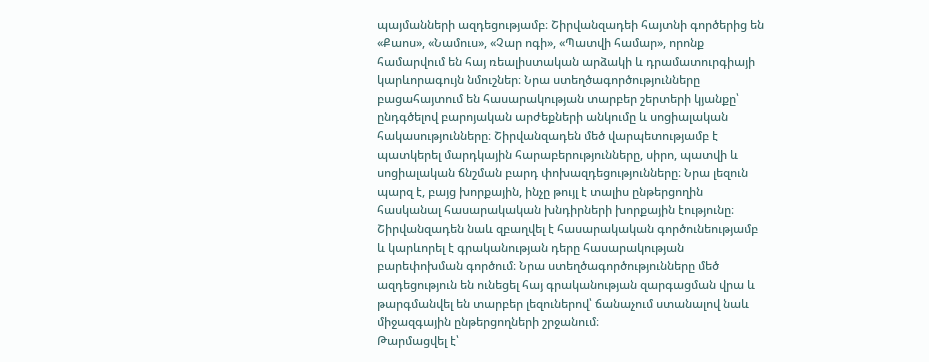պայմանների ազդեցությամբ։ Շիրվանզադեի հայտնի գործերից են «Քաոս», «Նամուս», «Չար ոգի», «Պատվի համար», որոնք համարվում են հայ ռեալիստական արձակի և դրամատուրգիայի կարևորագույն նմուշներ։ Նրա ստեղծագործությունները բացահայտում են հասարակության տարբեր շերտերի կյանքը՝ ընդգծելով բարոյական արժեքների անկումը և սոցիալական հակասությունները։ Շիրվանզադեն մեծ վարպետությամբ է պատկերել մարդկային հարաբերությունները, սիրո, պատվի և սոցիալական ճնշման բարդ փոխազդեցությունները։ Նրա լեզուն պարզ է, բայց խորքային, ինչը թույլ է տալիս ընթերցողին հասկանալ հասարակական խնդիրների խորքային էությունը։ Շիրվանզադեն նաև զբաղվել է հասարակական գործունեությամբ և կարևորել է գրականության դերը հասարակության բարեփոխման գործում։ Նրա ստեղծագործությունները մեծ ազդեցություն են ունեցել հայ գրականության զարգացման վրա և թարգմանվել են տարբեր լեզուներով՝ ճանաչում ստանալով նաև միջազգային ընթերցողների շրջանում։
Թարմացվել է՝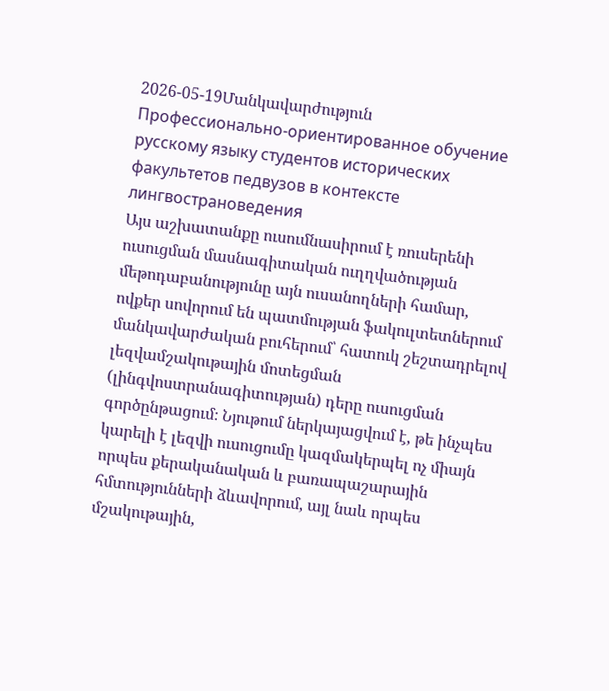2026-05-19Մանկավարժություն
Профессионально-ориентированное обучение русскому языку студентов исторических факультетов педвузов в контексте лингвострановедения
Այս աշխատանքը ուսումնասիրում է ռուսերենի ուսուցման մասնագիտական ուղղվածության մեթոդաբանությունը այն ուսանողների համար, ովքեր սովորում են պատմության ֆակուլտետներում մանկավարժական բուհերում՝ հատուկ շեշտադրելով լեզվամշակութային մոտեցման (լինգվոստրանագիտության) դերը ուսուցման գործընթացում։ Նյութում ներկայացվում է, թե ինչպես կարելի է լեզվի ուսուցումը կազմակերպել ոչ միայն որպես քերականական և բառապաշարային հմտությունների ձևավորում, այլ նաև որպես մշակութային,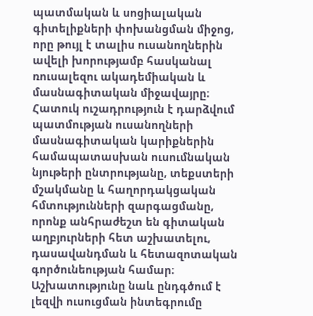պատմական և սոցիալական գիտելիքների փոխանցման միջոց, որը թույլ է տալիս ուսանողներին ավելի խորությամբ հասկանալ ռուսալեզու ակադեմիական և մասնագիտական միջավայրը։ Հատուկ ուշադրություն է դարձվում պատմության ուսանողների մասնագիտական կարիքներին համապատասխան ուսումնական նյութերի ընտրությանը, տեքստերի մշակմանը և հաղորդակցական հմտությունների զարգացմանը, որոնք անհրաժեշտ են գիտական աղբյուրների հետ աշխատելու, դասավանդման և հետազոտական գործունեության համար։ Աշխատությունը նաև ընդգծում է լեզվի ուսուցման ինտեգրումը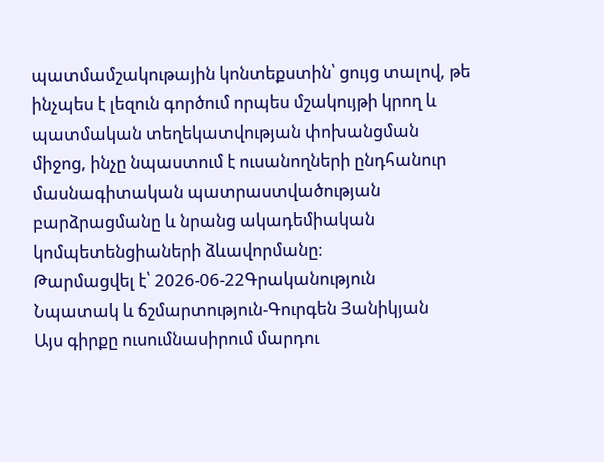պատմամշակութային կոնտեքստին՝ ցույց տալով, թե ինչպես է լեզուն գործում որպես մշակույթի կրող և պատմական տեղեկատվության փոխանցման միջոց, ինչը նպաստում է ուսանողների ընդհանուր մասնագիտական պատրաստվածության բարձրացմանը և նրանց ակադեմիական կոմպետենցիաների ձևավորմանը։
Թարմացվել է՝ 2026-06-22Գրականություն
Նպատակ և ճշմարտություն-Գուրգեն Յանիկյան
Այս գիրքը ուսումնասիրում մարդու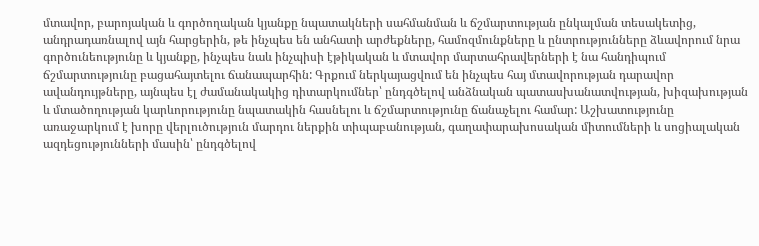մտավոր, բարոյական և գործողական կյանքը նպատակների սահմանման և ճշմարտության ընկալման տեսակետից, անդրադառնալով այն հարցերին, թե ինչպես են անհատի արժեքները, համոզմունքները և ընտրությունները ձևավորում նրա գործունեությունը և կյանքը, ինչպես նաև ինչպիսի էթիկական և մտավոր մարտահրավերների է նա հանդիպում ճշմարտությունը բացահայտելու ճանապարհին: Գրքում ներկայացվում են ինչպես հայ մտավորության դարավոր ավանդույթները, այնպես էլ ժամանակակից դիտարկումներ՝ ընդգծելով անձնական պատասխանատվության, խիզախության և մտածողության կարևորությունը նպատակին հասնելու և ճշմարտությունը ճանաչելու համար: Աշխատությունը առաջարկում է խորը վերլուծություն մարդու ներքին տիպաբանության, գաղափարախոսական միտումների և սոցիալական ազդեցությունների մասին՝ ընդգծելով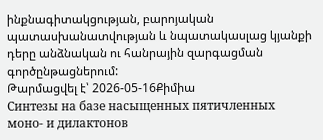ինքնագիտակցության, բարոյական պատասխանատվության և նպատակասլաց կյանքի դերը անձնական ու հանրային զարգացման գործընթացներում:
Թարմացվել է՝ 2026-05-16Քիմիա
Синтезы на базе насыщенных пятичленных моно- и дилактонов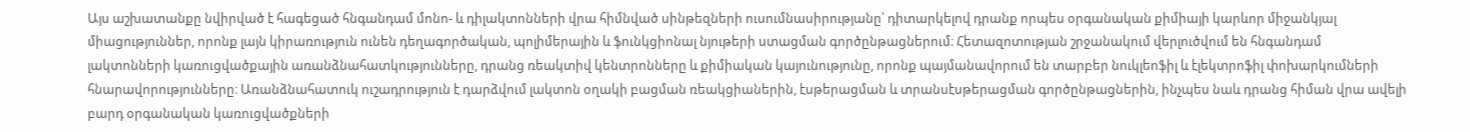Այս աշխատանքը նվիրված է հագեցած հնգանդամ մոնո- և դիլակտոնների վրա հիմնված սինթեզների ուսումնասիրությանը՝ դիտարկելով դրանք որպես օրգանական քիմիայի կարևոր միջանկյալ միացություններ, որոնք լայն կիրառություն ունեն դեղագործական, պոլիմերային և ֆունկցիոնալ նյութերի ստացման գործընթացներում։ Հետազոտության շրջանակում վերլուծվում են հնգանդամ լակտոնների կառուցվածքային առանձնահատկությունները, դրանց ռեակտիվ կենտրոնները և քիմիական կայունությունը, որոնք պայմանավորում են տարբեր նուկլեոֆիլ և էլեկտրոֆիլ փոխարկումների հնարավորությունները։ Առանձնահատուկ ուշադրություն է դարձվում լակտոն օղակի բացման ռեակցիաներին, էսթերացման և տրանսէսթերացման գործընթացներին, ինչպես նաև դրանց հիման վրա ավելի բարդ օրգանական կառուցվածքների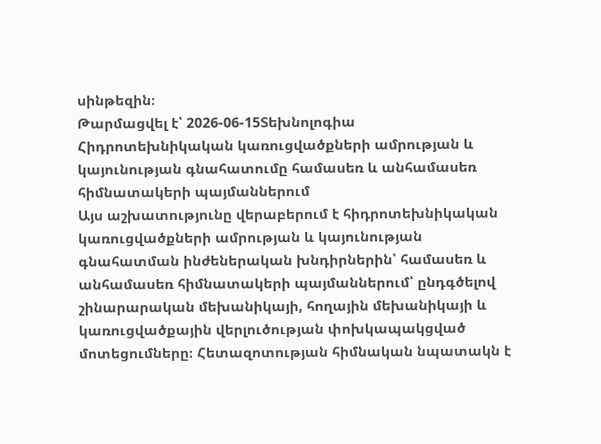սինթեզին։
Թարմացվել է՝ 2026-06-15Տեխնոլոգիա
Հիդրոտեխնիկական կառուցվածքների ամրության և կայունության գնահատումը համասեռ և անհամասեռ հիմնատակերի պայմաններում
Այս աշխատությունը վերաբերում է հիդրոտեխնիկական կառուցվածքների ամրության և կայունության գնահատման ինժեներական խնդիրներին՝ համասեռ և անհամասեռ հիմնատակերի պայմաններում՝ ընդգծելով շինարարական մեխանիկայի, հողային մեխանիկայի և կառուցվածքային վերլուծության փոխկապակցված մոտեցումները։ Հետազոտության հիմնական նպատակն է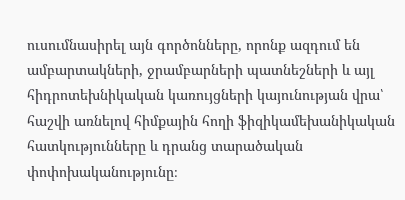ուսումնասիրել այն գործոնները, որոնք ազդում են ամբարտակների, ջրամբարների պատնեշների և այլ հիդրոտեխնիկական կառույցների կայունության վրա՝ հաշվի առնելով հիմքային հողի ֆիզիկամեխանիկական հատկությունները և դրանց տարածական փոփոխականությունը։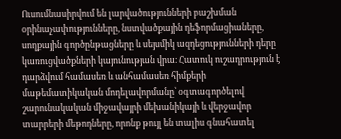Ուսումնասիրվում են լարվածությունների բաշխման օրինաչափությունները, նստվածքային դեֆորմացիաները, սողքային գործընթացները և սեյսմիկ ազդեցությունների դերը կառուցվածքների կայունության վրա։ Հատուկ ուշադրություն է դարձվում համասեռ և անհամասեռ հիմքերի մաթեմատիկական մոդելավորմանը՝ օգտագործելով շարունակական միջավայրի մեխանիկայի և վերջավոր տարրերի մեթոդները, որոնք թույլ են տալիս գնահատել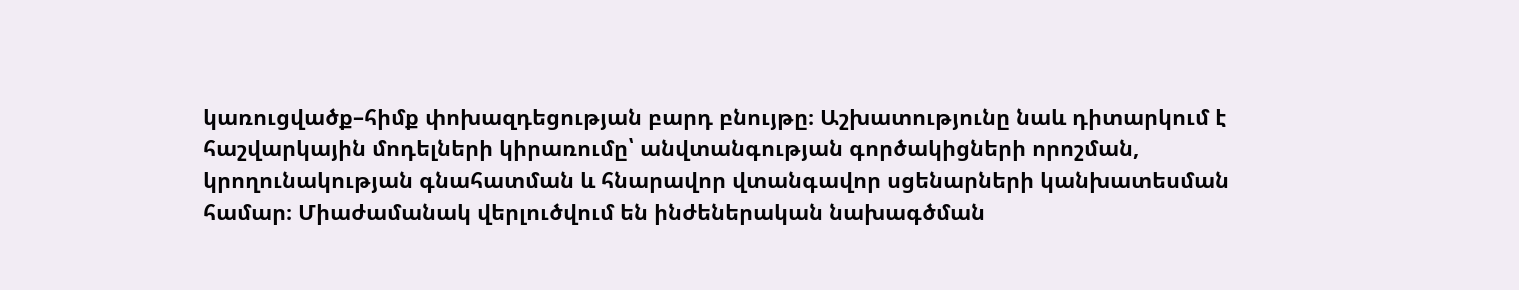կառուցվածք–հիմք փոխազդեցության բարդ բնույթը։ Աշխատությունը նաև դիտարկում է հաշվարկային մոդելների կիրառումը՝ անվտանգության գործակիցների որոշման, կրողունակության գնահատման և հնարավոր վտանգավոր սցենարների կանխատեսման համար։ Միաժամանակ վերլուծվում են ինժեներական նախագծման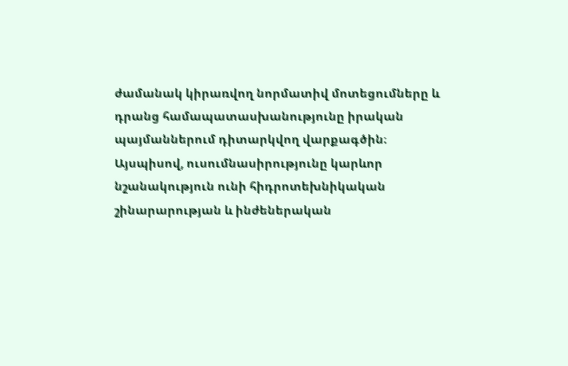ժամանակ կիրառվող նորմատիվ մոտեցումները և դրանց համապատասխանությունը իրական պայմաններում դիտարկվող վարքագծին։ Այսպիսով, ուսումնասիրությունը կարևոր նշանակություն ունի հիդրոտեխնիկական շինարարության և ինժեներական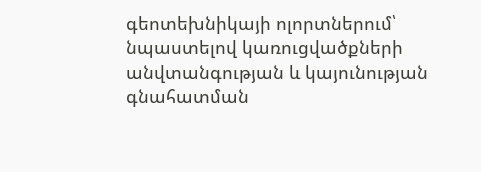գեոտեխնիկայի ոլորտներում՝ նպաստելով կառուցվածքների անվտանգության և կայունության գնահատման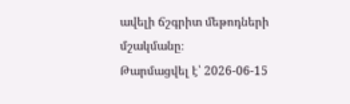ավելի ճշգրիտ մեթոդների մշակմանը։
Թարմացվել է՝ 2026-06-15